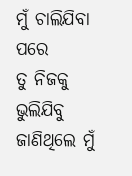ମୁଁ ଚାଲିଯିବା ପରେ
ତୁ ନିଜକୁ ଭୁଲିଯିବୁ
ଜାଣିଥିଲେ ମୁଁ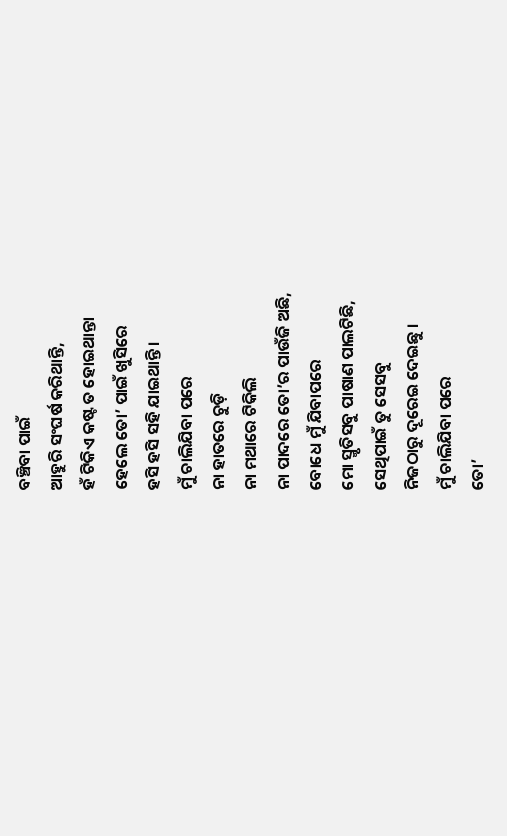ବଞ୍ଚିବା ପାଇଁ
ଆହୁରି ସଂଘର୍ଷ କରିଥାନ୍ତି,
ହଁ ଟିକିଏ କଷ୍ଟ ତ ହୋଇଥାନ୍ତା
ହେଲେ ତୋ’ ପାଇଁ ଖୁସିରେ
ହସି ହସି ସହି ଯାଇଥାନ୍ତି ।
ମୁଁ ଚାଲିଯିବା ପରେ
ନା ହାତରେ ଚୁଡ଼ି
ନା ମଥାରେ ଟିକିଲି
ନା ପାଦରେ ତୋ’ର ପାଉଁଜି ଅଛି,
ବୋଧେ ମୁଁ ଯିବାପରେ
ମୋ ସ୍ମୃତିସବୁ ପାଷାଣ ପାଲଟିଛି,
ସେଥିପାଇଁ ତୁ ସେସବୁ
ନିଜଠାରୁ ଦୂରେଇ ଦେଇଛୁ ।
ମୁଁ ଚାଲିଯିବା ପରେ
ତୋ’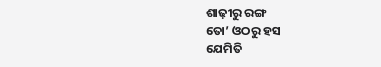ଶାଢ଼ୀରୁ ରଙ୍ଗ
ତୋ’ ଓଠରୁ ହସ
ଯେମିତି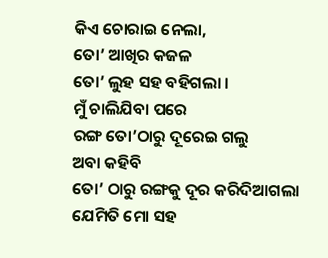କିଏ ଚୋରାଇ ନେଲା,
ତୋ’ ଆଖିର କଜଳ
ତୋ’ ଲୁହ ସହ ବହିଗଲା ।
ମୁଁ ଚାଲିଯିବା ପରେ
ରଙ୍ଗ ତୋ’ଠାରୁ ଦୂରେଇ ଗଲୁ
ଅବା କହିବି
ତୋ’ ଠାରୁ ରଙ୍ଗକୁ ଦୂର କରିଦିଆଗଲା
ଯେମିତି ମୋ ସହ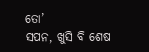ତୋ’
ସପନ, ଖୁସି ବି ଶେଷ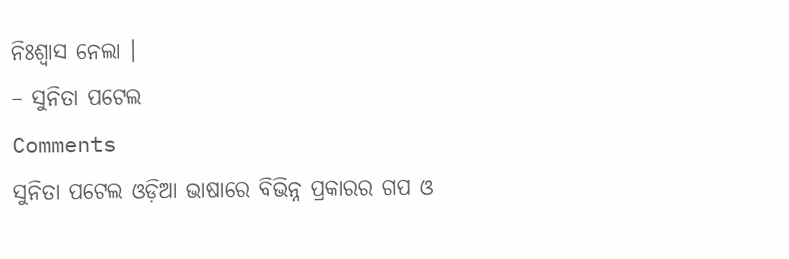ନିଃଶ୍ୱାସ ନେଲା ।
– ସୁନିତା ପଟେଲ
Comments
ସୁନିତା ପଟେଲ ଓଡ଼ିଆ ଭାଷାରେ ବିଭିନ୍ନ ପ୍ରକାରର ଗପ ଓ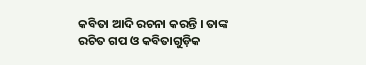କବିତା ଆଦି ରଚନା କରନ୍ତି । ତାଙ୍କ ରଚିତ ଗପ ଓ କବିତାଗୁଡ଼ିକ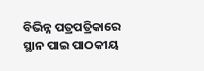ବିଭିନ୍ନ ପତ୍ରପତ୍ରିକାରେ ସ୍ଥାନ ପାଇ ପାଠକୀୟ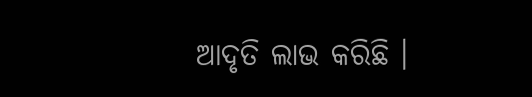ଆଦୃତି ଲାଭ କରିଛି ।